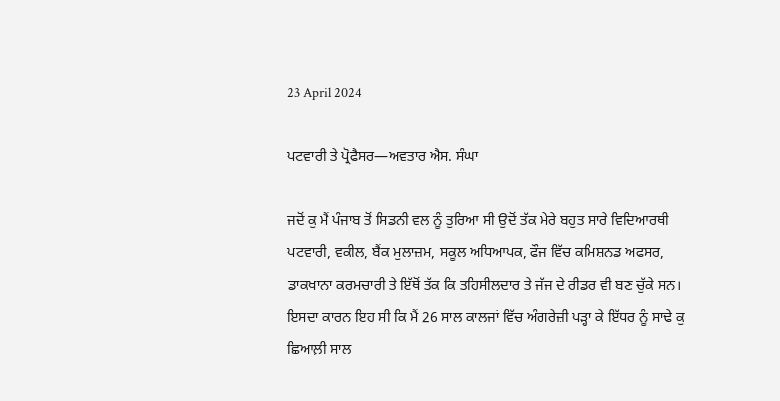23 April 2024

ਪਟਵਾਰੀ ਤੇ ਪ੍ਰੋਫੈਸਰ—ਅਵਤਾਰ ਐਸ. ਸੰਘਾ

ਜਦੋਂ ਕੁ ਮੈਂ ਪੰਜਾਬ ਤੋਂ ਸਿਡਨੀ ਵਲ ਨੂੰ ਤੁਰਿਆ ਸੀ ਉਦੋਂ ਤੱਕ ਮੇਰੇ ਬਹੁਤ ਸਾਰੇ ਵਿਦਿਆਰਥੀ ਪਟਵਾਰੀ, ਵਕੀਲ, ਬੈਂਕ ਮੁਲਾਜ਼ਮ, ਸਕੂਲ ਅਧਿਆਪਕ, ਫੌਜ ਵਿੱਚ ਕਮਿਸ਼ਨਡ ਅਫਸਰ, ਡਾਕਖਾਨਾ ਕਰਮਚਾਰੀ ਤੇ ਇੱਥੋਂ ਤੱਕ ਕਿ ਤਹਿਸੀਲਦਾਰ ਤੇ ਜੱਜ ਦੇ ਰੀਡਰ ਵੀ ਬਣ ਚੁੱਕੇ ਸਨ। ਇਸਦਾ ਕਾਰਨ ਇਹ ਸੀ ਕਿ ਮੈਂ 26 ਸਾਲ ਕਾਲਜਾਂ ਵਿੱਚ ਅੰਗਰੇਜ਼ੀ ਪੜ੍ਹਾ ਕੇ ਇੱਧਰ ਨੂੰ ਸਾਢੇ ਕੁ ਛਿਆਲ਼ੀ ਸਾਲ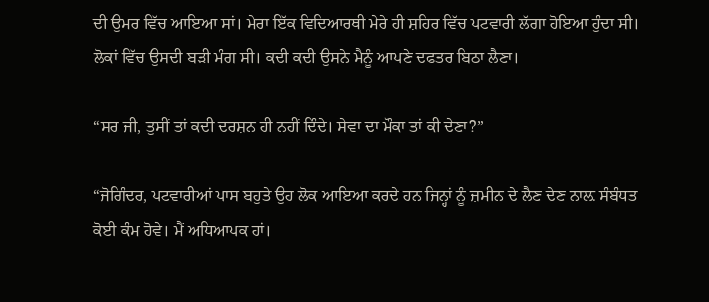ਦੀ ਉਮਰ ਵਿੱਚ ਆਇਆ ਸਾਂ। ਮੇਰਾ ਇੱਕ ਵਿਦਿਆਰਥੀ ਮੇਰੇ ਹੀ ਸ਼ਹਿਰ ਵਿੱਚ ਪਟਵਾਰੀ ਲੱਗਾ ਹੋਇਆ ਹੁੰਦਾ ਸੀ। ਲੋਕਾਂ ਵਿੱਚ ਉਸਦੀ ਬੜੀ ਮੰਗ ਸੀ। ਕਦੀ ਕਦੀ ਉਸਨੇ ਮੈਨੂੰ ਆਪਣੇ ਦਫਤਰ ਬਿਠਾ ਲੈਣਾ।

“ਸਰ ਜੀ, ਤੁਸੀਂ ਤਾਂ ਕਦੀ ਦਰਸ਼ਨ ਹੀ ਨਹੀਂ ਦਿੰਦੇ। ਸੇਵਾ ਦਾ ਮੌਕਾ ਤਾਂ ਕੀ ਦੇਣਾ?”

“ਜੋਗਿੰਦਰ, ਪਟਵਾਰੀਆਂ ਪਾਸ ਬਹੁਤੇ ਉਹ ਲੋਕ ਆਇਆ ਕਰਦੇ ਹਨ ਜਿਨ੍ਹਾਂ ਨੂੰ ਜ਼ਮੀਨ ਦੇ ਲੈਣ ਦੇਣ ਨਾਲ਼ ਸੰਬੰਧਤ ਕੋਈ ਕੰਮ ਹੋਵੇ। ਮੈਂ ਅਧਿਆਪਕ ਹਾਂ।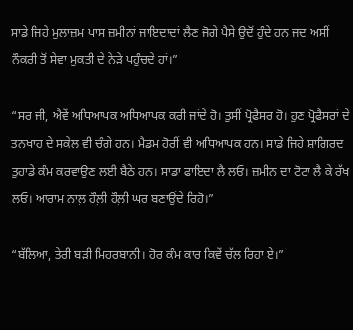ਸਾਡੇ ਜਿਹੇ ਮੁਲਾਜ਼ਮ ਪਾਸ ਜ਼ਮੀਨਾਂ ਜਾਇਦਾਦਾਂ ਲੈਣ ਜੋਗੇ ਪੈਸੇ ਉਦੋਂ ਹੁੰਦੇ ਹਨ ਜਦ ਅਸੀਂ ਨੌਕਰੀ ਤੋਂ ਸੇਵਾ ਮੁਕਤੀ ਦੇ ਨੇੜੇ ਪਹੁੰਚਦੇ ਹਾਂ।”

“ਸਰ ਜੀ, ਐਵੇਂ ਅਧਿਆਪਕ ਅਧਿਆਪਕ ਕਰੀ ਜਾਂਦੇ ਹੋ। ਤੁਸੀਂ ਪ੍ਰੋਫੈਸਰ ਹੋ। ਹੁਣ ਪ੍ਰੋਫੈਸਰਾਂ ਦੇ ਤਨਖਾਹ ਦੇ ਸਕੇਲ ਵੀ ਚੰਗੇ ਹਨ। ਮੈਡਮ ਹੋਰੀਂ ਵੀ ਅਧਿਆਪਕ ਹਨ। ਸਾਡੇ ਜਿਹੇ ਸ਼ਾਗਿਰਦ ਤੁਹਾਡੇ ਕੰਮ ਕਰਵਾਉਣ ਲਈ ਬੈਠੇ ਹਨ। ਸਾਡਾ ਫਾਇਦਾ ਲੈ ਲਓ। ਜ਼ਮੀਨ ਦਾ ਟੋਟਾ ਲੈ ਕੇ ਰੱਖ ਲਓ। ਆਰਾਮ ਨਾਲ਼ ਹੌਲ਼ੀ ਹੌਲ਼ੀ ਘਰ ਬਣਾਉਂਦੇ ਰਿਹੋ।”

“ਬੱਲਿਆ, ਤੇਰੀ ਬੜੀ ਮਿਹਰਬਾਨੀ। ਹੋਰ ਕੰਮ ਕਾਰ ਕਿਵੇਂ ਚੱਲ ਰਿਹਾ ਏ।”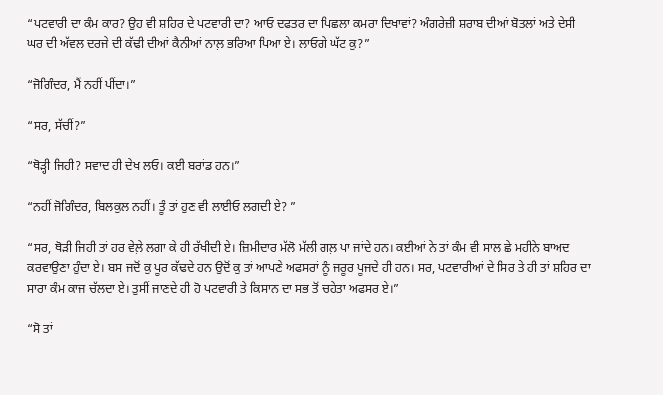“ਪਟਵਾਰੀ ਦਾ ਕੰਮ ਕਾਰ? ਉਹ ਵੀ ਸ਼ਹਿਰ ਦੇ ਪਟਵਾਰੀ ਦਾ? ਆਓ ਦਫਤਰ ਦਾ ਪਿਛਲਾ ਕਮਰਾ ਦਿਖਾਵਾਂ? ਅੰਗਰੇਜ਼ੀ ਸ਼ਰਾਬ ਦੀਆਂ ਬੋਤਲਾਂ ਅਤੇ ਦੇਸੀ ਘਰ ਦੀ ਅੱਵਲ ਦਰਜੇ ਦੀ ਕੱਢੀ ਦੀਆਂ ਕੈਨੀਆਂ ਨਾਲ਼ ਭਰਿਆ ਪਿਆ ਏ। ਲਾਓਗੇ ਘੱਟ ਕੁ?”

“ਜੋਗਿੰਦਰ, ਮੈਂ ਨਹੀਂ ਪੀਂਦਾ।”

“ਸਰ, ਸੱਚੀਂ?”

“ਥੋੜ੍ਹੀ ਜਿਹੀ? ਸਵਾਦ ਹੀ ਦੇਖ ਲਓ। ਕਈ ਬਰਾਂਡ ਹਨ।”

“ਨਹੀਂ ਜੋਗਿੰਦਰ, ਬਿਲਕੁਲ ਨਹੀਂ। ਤੂੰ ਤਾਂ ਹੁਣ ਵੀ ਲਾਈਓ ਲਗਦੀ ਏ? ”

“ਸਰ, ਥੋੜੀ ਜਿਹੀ ਤਾਂ ਹਰ ਵੇਲ਼ੇ ਲਗਾ ਕੇ ਹੀ ਰੱਖੀਦੀ ਏ। ਜ਼ਿਮੀਦਾਰ ਮੱਲੋ ਮੱਲੀ ਗਲ਼ ਪਾ ਜਾਂਦੇ ਹਨ। ਕਈਆਂ ਨੇ ਤਾਂ ਕੰਮ ਵੀ ਸਾਲ ਛੇ ਮਹੀਨੇ ਬਾਅਦ ਕਰਵਾਉਣਾ ਹੁੰਦਾ ਏ। ਬਸ ਜਦੋਂ ਕੁ ਪੂਰ ਕੱਢਦੇ ਹਨ ਉਦੋਂ ਕੁ ਤਾਂ ਆਪਣੇ ਅਫਸਰਾਂ ਨੂੰ ਜਰੂਰ ਪੂਜਦੇ ਹੀ ਹਨ। ਸਰ, ਪਟਵਾਰੀਆਂ ਦੇ ਸਿਰ ਤੇ ਹੀ ਤਾਂ ਸ਼ਹਿਰ ਦਾ ਸਾਰਾ ਕੰਮ ਕਾਜ ਚੱਲਦਾ ਏ। ਤੁਸੀਂ ਜਾਣਦੇ ਹੀ ਹੋ ਪਟਵਾਰੀ ਤੇ ਕਿਸਾਨ ਦਾ ਸਭ ਤੋਂ ਚਹੇਤਾ ਅਫਸਰ ਏ।”

“ਸੋ ਤਾਂ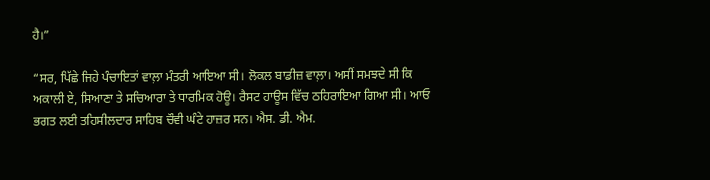ਹੈ।”

“ਸਰ, ਪਿੱਛੇ ਜਿਹੇ ਪੰਚਾਇਤਾਂ ਵਾਲ਼ਾ ਮੰਤਰੀ ਆਇਆ ਸੀ। ਲੋਕਲ ਬਾਡੀਜ਼ ਵਾਲ਼ਾ। ਅਸੀਂ ਸਮਝਦੇ ਸੀ ਕਿ ਅਕਾਲੀ ਏ, ਸਿਆਣਾ ਤੇ ਸਚਿਆਰਾ ਤੇ ਧਾਰਮਿਕ ਹੋਊ। ਰੈਸਟ ਹਾਊਸ ਵਿੱਚ ਠਹਿਰਾਇਆ ਗਿਆ ਸੀ। ਆਓ ਭਗਤ ਲਈ ਤਹਿਸੀਲਦਾਰ ਸਾਹਿਬ ਚੌਵੀ ਘੰਟੇ ਹਾਜ਼ਰ ਸਨ। ਐਸ. ਡੀ. ਐਮ.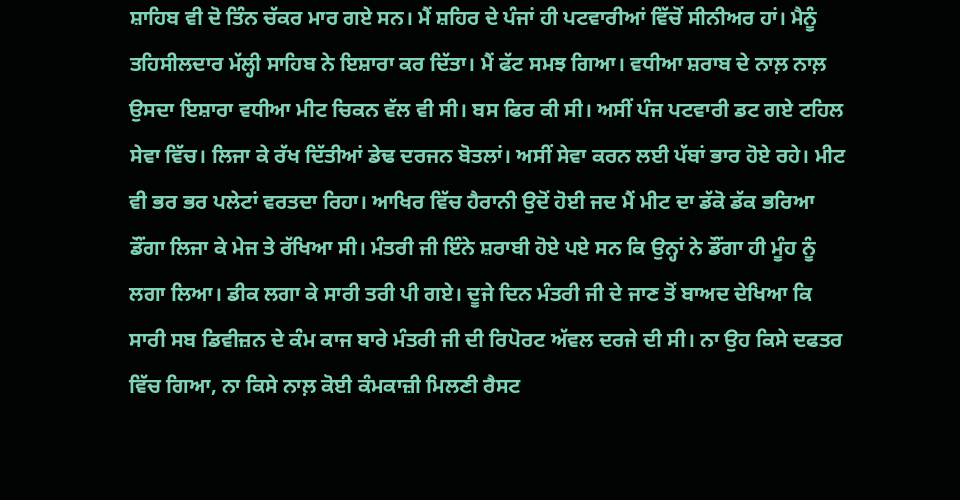ਸ਼ਾਹਿਬ ਵੀ ਦੋ ਤਿੰਨ ਚੱਕਰ ਮਾਰ ਗਏ ਸਨ। ਮੈਂ ਸ਼ਹਿਰ ਦੇ ਪੰਜਾਂ ਹੀ ਪਟਵਾਰੀਆਂ ਵਿੱਚੋਂ ਸੀਨੀਅਰ ਹਾਂ। ਮੈਨੂੰ ਤਹਿਸੀਲਦਾਰ ਮੱਲ੍ਹੀ ਸਾਹਿਬ ਨੇ ਇਸ਼ਾਰਾ ਕਰ ਦਿੱਤਾ। ਮੈਂ ਫੱਟ ਸਮਝ ਗਿਆ। ਵਧੀਆ ਸ਼ਰਾਬ ਦੇ ਨਾਲ਼ ਨਾਲ਼ ਉਸਦਾ ਇਸ਼ਾਰਾ ਵਧੀਆ ਮੀਟ ਚਿਕਨ ਵੱਲ ਵੀ ਸੀ। ਬਸ ਫਿਰ ਕੀ ਸੀ। ਅਸੀਂ ਪੰਜ ਪਟਵਾਰੀ ਡਟ ਗਏ ਟਹਿਲ ਸੇਵਾ ਵਿੱਚ। ਲਿਜਾ ਕੇ ਰੱਖ ਦਿੱਤੀਆਂ ਡੇਢ ਦਰਜਨ ਬੋਤਲਾਂ। ਅਸੀਂ ਸੇਵਾ ਕਰਨ ਲਈ ਪੱਬਾਂ ਭਾਰ ਹੋਏ ਰਹੇ। ਮੀਟ ਵੀ ਭਰ ਭਰ ਪਲੇਟਾਂ ਵਰਤਦਾ ਰਿਹਾ। ਆਖਿਰ ਵਿੱਚ ਹੈਰਾਨੀ ਉਦੋਂ ਹੋਈ ਜਦ ਮੈਂ ਮੀਟ ਦਾ ਡੱਕੋ ਡੱਕ ਭਰਿਆ ਡੌਂਗਾ ਲਿਜਾ ਕੇ ਮੇਜ ਤੇ ਰੱਖਿਆ ਸੀ। ਮੰਤਰੀ ਜੀ ਇੰਨੇ ਸ਼ਰਾਬੀ ਹੋਏ ਪਏ ਸਨ ਕਿ ਉਨ੍ਹਾਂ ਨੇ ਡੌਂਗਾ ਹੀ ਮੂੰਹ ਨੂੰ ਲਗਾ ਲਿਆ। ਡੀਕ ਲਗਾ ਕੇ ਸਾਰੀ ਤਰੀ ਪੀ ਗਏ। ਦੂਜੇ ਦਿਨ ਮੰਤਰੀ ਜੀ ਦੇ ਜਾਣ ਤੋਂ ਬਾਅਦ ਦੇਖਿਆ ਕਿ ਸਾਰੀ ਸਬ ਡਿਵੀਜ਼ਨ ਦੇ ਕੰਮ ਕਾਜ ਬਾਰੇ ਮੰਤਰੀ ਜੀ ਦੀ ਰਿਪੋਰਟ ਅੱਵਲ ਦਰਜੇ ਦੀ ਸੀ। ਨਾ ਉਹ ਕਿਸੇ ਦਫਤਰ ਵਿੱਚ ਗਿਆ, ਨਾ ਕਿਸੇ ਨਾਲ਼ ਕੋਈ ਕੰਮਕਾਜ਼ੀ ਮਿਲਣੀ ਰੈਸਟ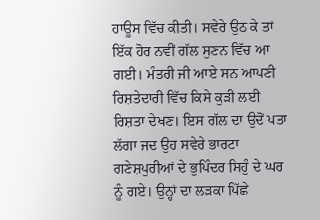ਹਾਊਸ ਵਿੱਚ ਕੀਤੀ। ਸਵੇਰੇ ਉਠ ਕੇ ਤਾਂ ਇੱਕ ਹੋਰ ਨਵੀਂ ਗੱਲ ਸੁਣਨ ਵਿੱਚ ਆ ਗਈ। ਮੰਤਰੀ ਜੀ ਆਏ ਸਨ ਆਪਣੀ ਰਿਸ਼ਤੇਦਾਰੀ ਵਿੱਚ ਕਿਸੇ ਕੁੜੀ ਲਈ ਰਿਸ਼ਤਾ ਦੇਖਣ। ਇਸ ਗੱਲ ਦਾ ਉਦੋਂ ਪਤਾ ਲੱਗਾ ਜਦ ਉਹ ਸਵੇਰੇ ਭਾਰਟਾ ਗਣੇਸ਼ਪੁਰੀਆਂ ਦੇ ਭੁਪਿੰਦਰ ਸਿਹੁੰ ਦੇ ਘਰ ਨੂੰ ਗਏ। ਉਨ੍ਹਾਂ ਦਾ ਲੜਕਾ ਪਿੱਛੇ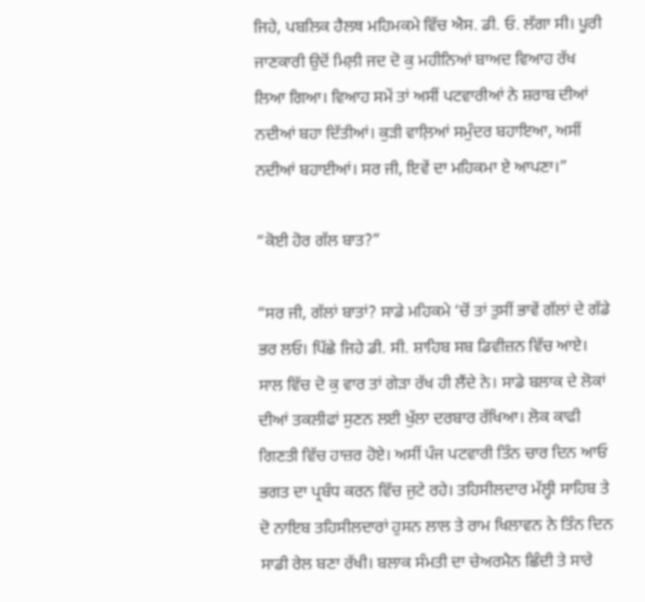ਜਿਹੇ, ਪਬਲਿਕ ਹੈਲਥ ਮਹਿਮਕਮੇ ਵਿੱਚ ਐਸ. ਡੀ. ਓ. ਲੱਗਾ ਸੀ। ਪੂਰੀ ਜਾਣਕਾਰੀ ਉਦੋਂ ਮਿਲ਼ੀ ਜਦ ਦੋ ਕੁ ਮਹੀਨਿਆਂ ਬਾਅਦ ਵਿਆਹ ਰੱਖ ਲਿਆ ਗਿਆ। ਵਿਆਹ ਸਮੇਂ ਤਾਂ ਅਸੀਂ ਪਟਵਾਰੀਆਂ ਨੇ ਸ਼ਰਾਬ ਦੀਆਂ ਨਦੀਆਂ ਬਹਾ ਦਿੱਤੀਆਂ। ਕੁੜੀ ਵਾਲ਼ਿਆਂ ਸਮੁੰਦਰ ਬਹਾਇਆ, ਅਸੀਂ ਨਦੀਆਂ ਬਹਾਈਆਂ। ਸਰ ਜੀ, ਇਵੇਂ ਦਾ ਮਹਿਕਮਾ ਏ ਆਪਣਾ।”

“ਕੋਈ ਹੋਰ ਗੱਲ ਬਾਤ?”

“ਸਰ ਜੀ, ਗੱਲਾਂ ਬਾਤਾਂ? ਸਾਡੇ ਮਹਿਕਮੇ ‘ਚੋਂ ਤਾਂ ਤੁਸੀਂ ਭਾਵੇਂ ਗੱਲਾਂ ਦੇ ਗੱਡੇ ਭਰ ਲਓ। ਪਿੱਛੇ ਜਿਹੇ ਡੀ. ਸੀ. ਸ਼ਾਹਿਬ ਸਬ ਡਿਵੀਜ਼ਨ ਵਿੱਚ ਆਏ। ਸਾਲ ਵਿੱਚ ਦੋ ਕੁ ਵਾਰ ਤਾਂ ਗੇੜਾ ਰੱਖ ਹੀ ਲੈਂਦੇ ਨੇ। ਸਾਡੇ ਬਲਾਕ ਦੇ ਲੋਕਾਂ ਦੀਆਂ ਤਕਲੀਫਾਂ ਸੁਣਨ ਲਈ ਖੁੱਲਾ ਦਰਬਾਰ ਰੱਖਿਆ। ਲੋਕ ਕਾਫੀ ਗਿਣਤੀ ਵਿੱਚ ਹਾਜ਼ਰ ਹੋਏ। ਅਸੀਂ ਪੰਜ ਪਟਵਾਰੀ ਤਿੰਨ ਚਾਰ ਦਿਨ ਆਓ ਭਗਤ ਦਾ ਪ੍ਰਬੰਧ ਕਰਨ ਵਿੱਚ ਜੁਟੇ ਰਹੇ। ਤਹਿਸੀਲਦਾਰ ਮੱਲ੍ਹੀ ਸਾਹਿਬ ਤੇ ਦੋ ਨਾਇਬ ਤਹਿਸੀਲਦਾਰਾਂ ਹੁਸਨ ਲਾਲ ਤੇ ਰਾਮ ਖਿਲਾਵਨ ਨੇ ਤਿੰਨ ਦਿਨ ਸਾਡੀ ਰੇਲ ਬਣਾ ਰੱਖੀ। ਬਲਾਕ ਸੰਮਤੀ ਦਾ ਚੇਅਰਮੈਨ ਛਿੰਦੀ ਤੇ ਸਾਰੇ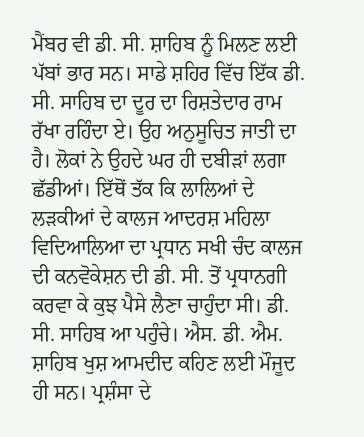ਮੈਂਬਰ ਵੀ ਡੀ. ਸੀ. ਸ਼ਾਹਿਬ ਨੂੰ ਮਿਲਣ ਲਈ ਪੱਬਾਂ ਭਾਰ ਸਨ। ਸਾਡੇ ਸ਼ਹਿਰ ਵਿੱਚ ਇੱਕ ਡੀ. ਸੀ. ਸਾਹਿਬ ਦਾ ਦੂਰ ਦਾ ਰਿਸ਼ਤੇਦਾਰ ਰਾਮ ਰੱਖਾ ਰਹਿੰਦਾ ਏ। ਉਹ ਅਨੁਸੂਚਿਤ ਜਾਤੀ ਦਾ ਹੈ। ਲੋਕਾਂ ਨੇ ਉਹਦੇ ਘਰ ਹੀ ਦਬੀੜਾਂ ਲਗਾ ਛੱਡੀਆਂ। ਇੱਥੋਂ ਤੱਕ ਕਿ ਲਾਲਿਆਂ ਦੇ ਲੜਕੀਆਂ ਦੇ ਕਾਲਜ ਆਦਰਸ਼ ਮਹਿਲਾ ਵਿਦਿਆਲਿਆ ਦਾ ਪ੍ਰਧਾਨ ਸਖੀ ਚੰਦ ਕਾਲਜ ਦੀ ਕਨਵੋਕੇਸ਼ਨ ਦੀ ਡੀ. ਸੀ. ਤੋਂ ਪ੍ਰਧਾਨਗੀ ਕਰਵਾ ਕੇ ਕੁਝ ਪੈਸੇ ਲੈਣਾ ਚਾਹੁੰਦਾ ਸੀ। ਡੀ. ਸੀ. ਸਾਹਿਬ ਆ ਪਹੁੰਚੇ। ਐਸ. ਡੀ. ਐਮ. ਸ਼ਾਹਿਬ ਖੁਸ਼ ਆਮਦੀਦ ਕਹਿਣ ਲਈ ਮੌਜੂਦ ਹੀ ਸਨ। ਪ੍ਰਸ਼ੰਸਾ ਦੇ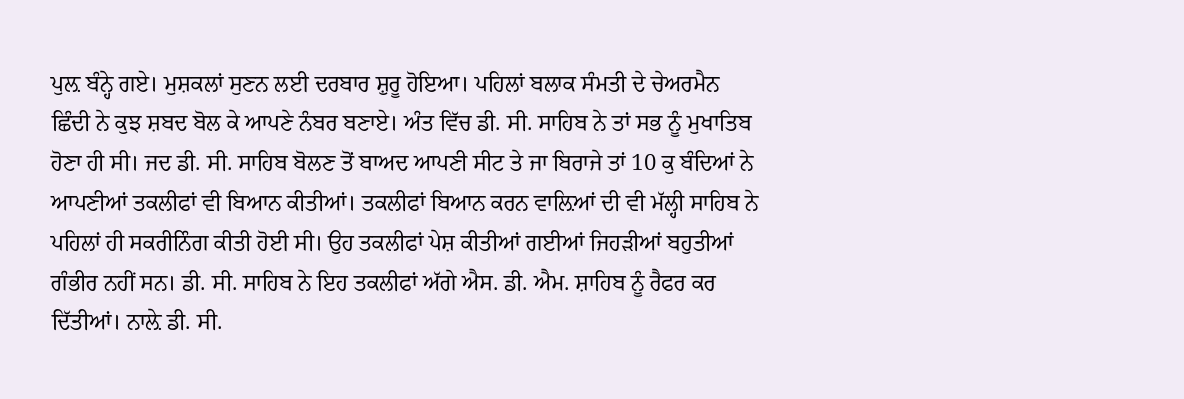ਪੁਲ਼ ਬੰਨ੍ਹੇ ਗਏ। ਮੁਸ਼ਕਲਾਂ ਸੁਣਨ ਲਈ ਦਰਬਾਰ ਸ਼ੁਰੂ ਹੋਇਆ। ਪਹਿਲਾਂ ਬਲਾਕ ਸੰਮਤੀ ਦੇ ਚੇਅਰਮੈਨ ਛਿੰਦੀ ਨੇ ਕੁਝ ਸ਼ਬਦ ਬੋਲ ਕੇ ਆਪਣੇ ਨੰਬਰ ਬਣਾਏ। ਅੰਤ ਵਿੱਚ ਡੀ. ਸੀ. ਸਾਹਿਬ ਨੇ ਤਾਂ ਸਭ ਨੂੰ ਮੁਖਾਤਿਬ ਹੋਣਾ ਹੀ ਸੀ। ਜਦ ਡੀ. ਸੀ. ਸਾਹਿਬ ਬੋਲਣ ਤੋਂ ਬਾਅਦ ਆਪਣੀ ਸੀਟ ਤੇ ਜਾ ਬਿਰਾਜੇ ਤਾਂ 10 ਕੁ ਬੰਦਿਆਂ ਨੇ ਆਪਣੀਆਂ ਤਕਲੀਫਾਂ ਵੀ ਬਿਆਨ ਕੀਤੀਆਂ। ਤਕਲੀਫਾਂ ਬਿਆਨ ਕਰਨ ਵਾਲ਼ਿਆਂ ਦੀ ਵੀ ਮੱਲ੍ਹੀ ਸਾਹਿਬ ਨੇ ਪਹਿਲਾਂ ਹੀ ਸਕਰੀਨਿੰਗ ਕੀਤੀ ਹੋਈ ਸੀ। ਉਹ ਤਕਲੀਫਾਂ ਪੇਸ਼ ਕੀਤੀਆਂ ਗਈਆਂ ਜਿਹੜੀਆਂ ਬਹੁਤੀਆਂ ਗੰਭੀਰ ਨਹੀਂ ਸਨ। ਡੀ. ਸੀ. ਸਾਹਿਬ ਨੇ ਇਹ ਤਕਲੀਫਾਂ ਅੱਗੇ ਐਸ. ਡੀ. ਐਮ. ਸ਼ਾਹਿਬ ਨੂੰ ਰੈਫਰ ਕਰ ਦਿੱਤੀਆਂ। ਨਾਲ਼ੇ ਡੀ. ਸੀ.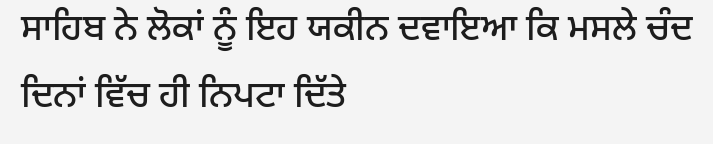ਸਾਹਿਬ ਨੇ ਲੋਕਾਂ ਨੂੰ ਇਹ ਯਕੀਨ ਦਵਾਇਆ ਕਿ ਮਸਲੇ ਚੰਦ ਦਿਨਾਂ ਵਿੱਚ ਹੀ ਨਿਪਟਾ ਦਿੱਤੇ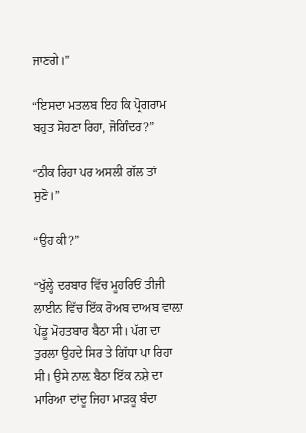ਜਾਣਗੇ।”

“ਇਸਦਾ ਮਤਲਬ ਇਹ ਕਿ ਪ੍ਰੋਗਰਾਮ ਬਹੁਤ ਸੋਹਣਾ ਰਿਹਾ, ਜੋਗਿੰਦਰ?”

“ਠੀਕ ਰਿਹਾ ਪਰ ਅਸਲੀ ਗੱਲ ਤਾਂ ਸੁਣੋ।”

“ਉਹ ਕੀ?”

“ਖੁੱਲ੍ਹੇ ਦਰਬਾਰ ਵਿੱਚ ਮੂਹਰਿਓਂ ਤੀਜੀ ਲਾਈਨ ਵਿੱਚ ਇੱਕ ਰੋਅਬ ਦਾਅਬ ਵਾਲ਼ਾ ਪੇਂਡੂ ਮੋਹਤਬਾਰ ਬੈਠਾ ਸੀ। ਪੱਗ ਦਾ ਤੁਰਲਾ ਉਹਦੇ ਸਿਰ ਤੇ ਗਿੱਧਾ ਪਾ ਰਿਹਾ ਸੀ। ਉਸੇ ਨਾਲ਼ ਬੈਠਾ ਇੱਕ ਨਸ਼ੇ ਦਾ ਮਾਰਿਆ ਦਾਂਦੂ ਜਿਹਾ ਮਾੜਕੂ ਬੰਦਾ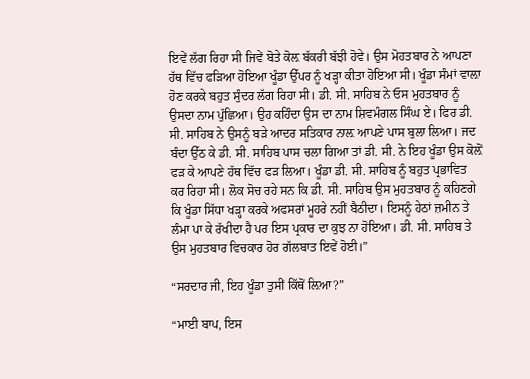ਇਵੇਂ ਲੱਗ ਰਿਹਾ ਸੀ ਜਿਵੇਂ ਬੋਤੇ ਕੋਲ਼ ਬੱਕਰੀ ਬੱਝੀ ਹੋਵੇ। ਉਸ ਮੋਹਤਬਾਰ ਨੇ ਆਪਣਾ ਹੱਥ ਵਿੱਚ ਫੜਿਆ ਹੋਇਆ ਖੂੰਡਾ ਉੱਪਰ ਨੂੰ ਖੜ੍ਹਾ ਕੀਤਾ ਹੋਇਆ ਸੀ। ਖੂੰਡਾ ਸੰਮਾਂ ਵਾਲ਼ਾ ਹੋਣ ਕਰਕੇ ਬਹੁਤ ਸੁੰਦਰ ਲੱਗ ਰਿਹਾ ਸੀ। ਡੀ. ਸੀ. ਸਾਹਿਬ ਨੇ ਓਸ ਮੁਹਤਬਾਰ ਨੂੰ ਉਸਦਾ ਨਾਮ ਪੁੱਛਿਆ। ਉਹ ਕਹਿੰਦਾ ਉਸ ਦਾ ਨਾਮ ਸ਼ਿਵਮੰਗਲ ਸਿੰਘ ਏ। ਫਿਰ ਡੀ. ਸੀ. ਸਾਹਿਬ ਨੇ ਉਸਨੂੰ ਬੜੇ ਆਦਰ ਸਤਿਕਾਰ ਨਾਲ਼ ਆਪਣੇ ਪਾਸ ਬੁਲਾ ਲਿਆ। ਜਦ ਬੰਦਾ ਉੱਠ ਕੇ ਡੀ. ਸੀ. ਸਾਹਿਬ ਪਾਸ ਚਲਾ ਗਿਆ ਤਾਂ ਡੀ. ਸੀ. ਨੇ ਇਹ ਖੂੰਡਾ ਉਸ ਕੋਲ਼ੋਂ ਫੜ ਕੇ ਆਪਣੇ ਹੱਥ ਵਿੱਚ ਫੜ ਲਿਆ। ਖੂੰਡਾ ਡੀ. ਸੀ. ਸਾਹਿਬ ਨੂੰ ਬਹੁਤ ਪ੍ਰਭਾਵਿਤ ਕਰ ਰਿਹਾ ਸੀ। ਲੋਕ ਸੋਚ ਰਹੇ ਸਨ ਕਿ ਡੀ. ਸੀ. ਸਾਹਿਬ ਉਸ ਮੁਹਤਬਾਰ ਨੂੰ ਕਹਿਣਗੇ ਕਿ ਖੂੰਡਾ ਸਿੱਧਾ ਖੜ੍ਹਾ ਕਰਕੇ ਅਫਸਰਾਂ ਮੂਹਰੇ ਨਹੀਂ ਬੈਠੀਦਾ। ਇਸਨੂੰ ਹੇਠਾਂ ਜ਼ਮੀਨ ਤੇ ਲੰਮਾ ਪਾ ਕੇ ਰੱਖੀਦਾ ਹੈ ਪਰ ਇਸ ਪ੍ਰਕਾਰ ਦਾ ਕੁਝ ਨਾ ਹੋਇਆ। ਡੀ. ਸੀ. ਸਾਹਿਬ ਤੇ ਉਸ ਮੁਹਤਬਾਰ ਵਿਚਕਾਰ ਹੋਰ ਗੱਲਬਾਤ ਇਵੇਂ ਹੋਈ।”

“ਸਰਦਾਰ ਜੀ, ਇਹ ਖੂੰਡਾ ਤੁਸੀਂ ਕਿੱਥੋਂ ਲ਼ਿਆ?”

“ਮਾਈ ਬਾਪ, ਇਸ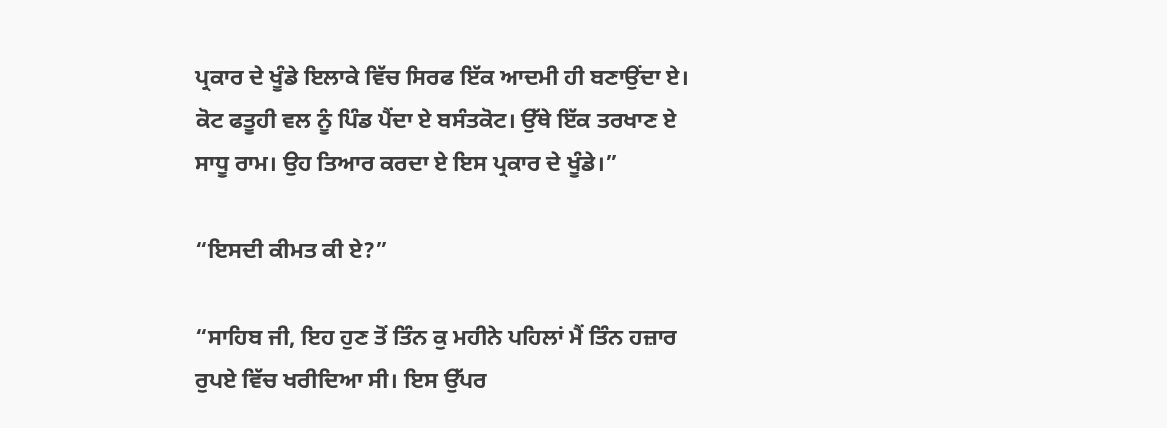ਪ੍ਰਕਾਰ ਦੇ ਖੂੰਡੇ ਇਲਾਕੇ ਵਿੱਚ ਸਿਰਫ ਇੱਕ ਆਦਮੀ ਹੀ ਬਣਾਉਂਦਾ ਏ। ਕੋਟ ਫਤੂਹੀ ਵਲ ਨੂੰ ਪਿੰਡ ਪੈਂਦਾ ਏ ਬਸੰਤਕੋਟ। ਉੱਥੇ ਇੱਕ ਤਰਖਾਣ ਏ ਸਾਧੂ ਰਾਮ। ਉਹ ਤਿਆਰ ਕਰਦਾ ਏ ਇਸ ਪ੍ਰਕਾਰ ਦੇ ਖੂੰਡੇ।”

“ਇਸਦੀ ਕੀਮਤ ਕੀ ਏ?”

“ਸਾਹਿਬ ਜੀ, ਇਹ ਹੁਣ ਤੋਂ ਤਿੰਨ ਕੁ ਮਹੀਨੇ ਪਹਿਲਾਂ ਮੈਂ ਤਿੰਨ ਹਜ਼ਾਰ ਰੁਪਏ ਵਿੱਚ ਖਰੀਦਿਆ ਸੀ। ਇਸ ਉੱਪਰ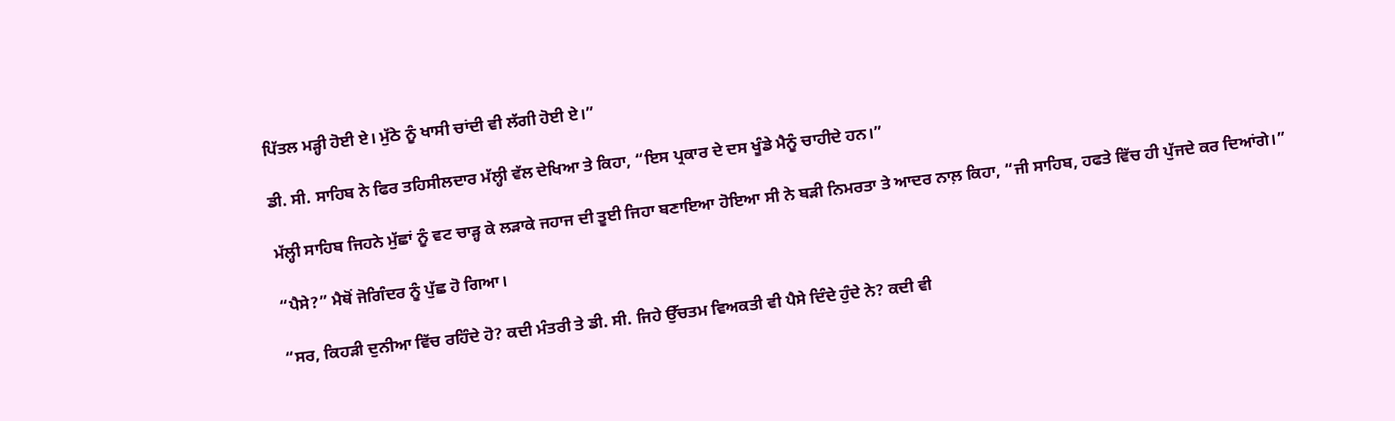ਪਿੱਤਲ ਮੜ੍ਹੀ ਹੋਈ ਏ। ਮੁੱਠੇ ਨੂੰ ਖਾਸੀ ਚਾਂਦੀ ਵੀ ਲੱਗੀ ਹੋਈ ਏ।”

ਡੀ. ਸੀ. ਸਾਹਿਬ ਨੇ ਫਿਰ ਤਹਿਸੀਲਦਾਰ ਮੱਲ੍ਹੀ ਵੱਲ ਦੇਖਿਆ ਤੇ ਕਿਹਾ, “ਇਸ ਪ੍ਰਕਾਰ ਦੇ ਦਸ ਖੂੰਡੇ ਮੈਨੂੰ ਚਾਹੀਦੇ ਹਨ।”

ਮੱਲ੍ਹੀ ਸਾਹਿਬ ਜਿਹਨੇ ਮੁੱਛਾਂ ਨੂੰ ਵਟ ਚਾੜ੍ਹ ਕੇ ਲੜਾਕੇ ਜਹਾਜ ਦੀ ਤੂਈ ਜਿਹਾ ਬਣਾਇਆ ਹੋਇਆ ਸੀ ਨੇ ਬੜੀ ਨਿਮਰਤਾ ਤੇ ਆਦਰ ਨਾਲ਼ ਕਿਹਾ, “ਜੀ ਸਾਹਿਬ, ਹਫਤੇ ਵਿੱਚ ਹੀ ਪੁੱਜਦੇ ਕਰ ਦਿਆਂਗੇ।”

“ਪੈਸੇ?” ਮੈਥੋਂ ਜੋਗਿੰਦਰ ਨੂੰ ਪੁੱਛ ਹੋ ਗਿਆ।

“ਸਰ, ਕਿਹੜੀ ਦੁਨੀਆ ਵਿੱਚ ਰਹਿੰਦੇ ਹੋ? ਕਦੀ ਮੰਤਰੀ ਤੇ ਡੀ. ਸੀ. ਜਿਹੇ ਉੱਚਤਮ ਵਿਅਕਤੀ ਵੀ ਪੈਸੇ ਦਿੰਦੇ ਹੁੰਦੇ ਨੇ? ਕਦੀ ਵੀ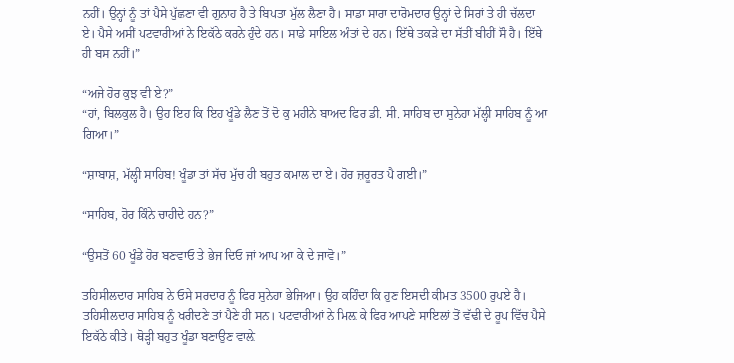ਨਹੀਂ। ਉਨ੍ਹਾਂ ਨੂੰ ਤਾਂ ਪੈਸੇ ਪੁੱਛਣਾ ਵੀ ਗੁਨਾਹ ਹੈ ਤੇ ਬਿਪਤਾ ਮੁੱਲ ਲੈਣਾ ਹੈ। ਸਾਡਾ ਸਾਰਾ ਦਾਰੋਮਦਾਰ ਉਨ੍ਹਾਂ ਦੇ ਸਿਰਾਂ ਤੇ ਹੀ ਚੱਲਦਾ ਏ। ਪੈਸੇ ਅਸੀਂ ਪਟਵਾਰੀਆਂ ਨੇ ਇਕੱਠੇ ਕਰਨੇ ਹੁੰਦੇ ਹਨ। ਸਾਡੇ ਸਾਇਲ ਅੰਤਾਂ ਦੇ ਹਨ। ਇੱਥੇ ਤਕੜੇ ਦਾ ਸੱਤੀਂ ਬੀਹੀਂ ਸੌ ਹੈ। ਇੱਥੇ ਹੀ ਬਸ ਨਹੀਂ।”

“ਅਜੇ ਹੋਰ ਕੁਝ ਵੀ ਏ?”
“ਹਾਂ, ਬਿਲਕੁਲ ਹੈ। ਉਹ ਇਹ ਕਿ ਇਹ ਖੂੰਡੇ ਲੈਣ ਤੋਂ ਦੋ ਕੁ ਮਹੀਨੇ ਬਾਅਦ ਫਿਰ ਡੀ. ਸੀ. ਸਾਹਿਬ ਦਾ ਸੁਨੇਹਾ ਮੱਲ੍ਹੀ ਸਾਹਿਬ ਨੂੰ ਆ ਗਿਆ।”

“ਸ਼ਾਬਾਸ਼, ਮੱਲ੍ਹੀ ਸਾਹਿਬ! ਖੂੰਡਾ ਤਾਂ ਸੱਚ ਮੁੱਚ ਹੀ ਬਹੁਤ ਕਮਾਲ ਦਾ ਏ। ਹੋਰ ਜ਼ਰੂਰਤ ਪੈ ਗਈ।”

“ਸਾਹਿਬ, ਹੋਰ ਕਿੰਨੇ ਚਾਹੀਦੇ ਹਨ?”

“ਉਸਤੋਂ 60 ਖੂੰਡੇ ਹੋਰ ਬਣਵਾਓ ਤੇ ਭੇਜ ਦਿਓ ਜਾਂ ਆਪ ਆ ਕੇ ਦੇ ਜਾਵੋ।”

ਤਹਿਸੀਲਦਾਰ ਸਾਹਿਬ ਨੇ ਓਸੇ ਸਰਦਾਰ ਨੂੰ ਫਿਰ ਸੁਨੇਹਾ ਭੇਜਿਆ। ਉਹ ਕਹਿੰਦਾ ਕਿ ਹੁਣ ਇਸਦੀ ਕੀਮਤ 3500 ਰੁਪਏ ਹੈ। ਤਹਿਸੀਲਦਾਰ ਸਾਹਿਬ ਨੂੰ ਖਰੀਦਣੇ ਤਾਂ ਪੈਣੇ ਹੀ ਸਨ। ਪਟਵਾਰੀਆਂ ਨੇ ਮਿਲ਼ ਕੇ ਫਿਰ ਆਪਣੇ ਸਾਇਲਾਂ ਤੋਂ ਵੱਢੀ ਦੇ ਰੂਪ ਵਿੱਚ ਪੈਸੇ ਇਕੱਠੇ ਕੀਤੇ। ਥੋੜ੍ਹੀ ਬਹੁਤ ਖੂੰਡਾ ਬਣਾਉਣ ਵਾਲ਼ੇ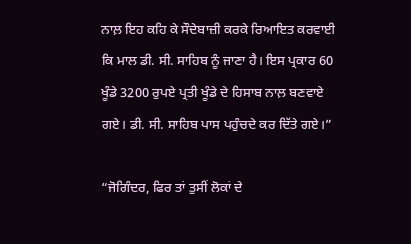ਨਾਲ਼ ਇਹ ਕਹਿ ਕੇ ਸੌਦੇਬਾਜ਼ੀ ਕਰਕੇ ਰਿਆਇਤ ਕਰਵਾਈ ਕਿ ਮਾਲ ਡੀ. ਸੀ. ਸਾਹਿਬ ਨੂੰ ਜਾਣਾ ਹੈ। ਇਸ ਪ੍ਰਕਾਰ 60 ਖੂੰਡੇ 3200 ਰੁਪਏ ਪ੍ਰਤੀ ਖੂੰਡੇ ਦੇ ਹਿਸਾਬ ਨਾਲ਼ ਬਣਵਾਏ ਗਏ। ਡੀ. ਸੀ. ਸਾਹਿਬ ਪਾਸ ਪਹੁੰਚਦੇ ਕਰ ਦਿੱਤੇ ਗਏ।”

“ਜੋਗਿੰਦਰ, ਫਿਰ ਤਾਂ ਤੁਸੀਂ ਲੋਕਾਂ ਦੇ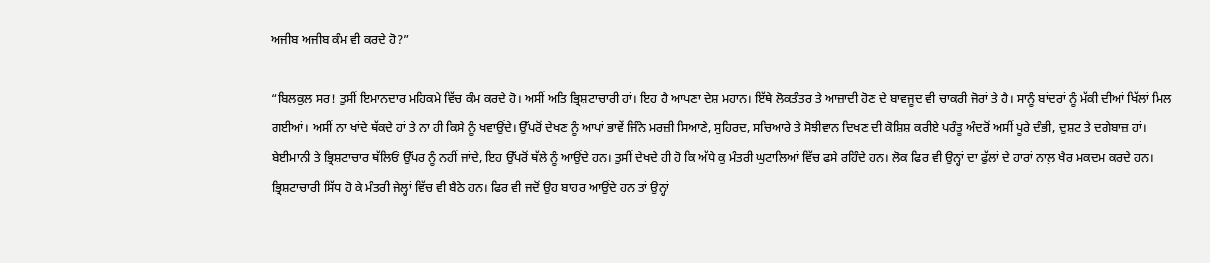ਅਜੀਬ ਅਜੀਬ ਕੰਮ ਵੀ ਕਰਦੇ ਹੋ?”

“ਬਿਲਕੁਲ ਸਰ! ਤੁਸੀਂ ਇਮਾਨਦਾਰ ਮਹਿਕਮੇ ਵਿੱਚ ਕੰਮ ਕਰਦੇ ਹੋ। ਅਸੀਂ ਅਤਿ ਭ੍ਰਿਸ਼ਟਾਚਾਰੀ ਹਾਂ। ਇਹ ਹੈ ਆਪਣਾ ਦੇਸ਼ ਮਹਾਨ। ਇੱਥੇ ਲੋਕਤੰਤਰ ਤੇ ਆਜ਼ਾਦੀ ਹੋਣ ਦੇ ਬਾਵਜੂਦ ਵੀ ਚਾਕਰੀ ਜੋਰਾਂ ਤੇ ਹੈ। ਸਾਨੂੰ ਬਾਂਦਰਾਂ ਨੂੰ ਮੱਕੀ ਦੀਆਂ ਖਿੱਲਾਂ ਮਿਲ ਗਈਆਂ। ਅਸੀਂ ਨਾ ਖਾਂਦੇ ਥੱਕਦੇ ਹਾਂ ਤੇ ਨਾ ਹੀ ਕਿਸੇ ਨੂੰ ਖਵਾਉਂਦੇ। ਉੱਪਰੋਂ ਦੇਖਣ ਨੂੰ ਆਪਾਂ ਭਾਵੇਂ ਜਿੰਨੇ ਮਰਜ਼ੀ ਸਿਆਣੇ, ਸੁਹਿਰਦ, ਸਚਿਆਰੇ ਤੇ ਸੋਝੀਵਾਨ ਦਿਖਣ ਦੀ ਕੋਸ਼ਿਸ਼ ਕਰੀਏ ਪਰੰਤੂ ਅੰਦਰੋਂ ਅਸੀਂ ਪੂਰੇ ਦੰਭੀ, ਦੁਸ਼ਟ ਤੇ ਦਗੇਬਾਜ਼ ਹਾਂ। ਬੇਈਮਾਨੀ ਤੇ ਭ੍ਰਿਸ਼ਟਾਚਾਰ ਥੱਲਿਓਂ ਉੱਪਰ ਨੂੰ ਨਹੀਂ ਜਾਂਦੇ, ਇਹ ਉੱਪਰੋਂ ਥੱਲੇ ਨੂੰ ਆਉਂਦੇ ਹਨ। ਤੁਸੀਂ ਦੇਖਦੇ ਹੀ ਹੋ ਕਿ ਅੱਧੇ ਕੁ ਮੰਤਰੀ ਘੁਟਾਲਿਆਂ ਵਿੱਚ ਫਸੇ ਰਹਿੰਦੇ ਹਨ। ਲੋਕ ਫਿਰ ਵੀ ਉਨ੍ਹਾਂ ਦਾ ਫੁੱਲਾਂ ਦੇ ਹਾਰਾਂ ਨਾਲ਼ ਖੈਰ ਮਕਦਮ ਕਰਦੇ ਹਨ। ਭ੍ਰਿਸ਼ਟਾਚਾਰੀ ਸਿੱਧ ਹੋ ਕੇ ਮੰਤਰੀ ਜੇਲ੍ਹਾਂ ਵਿੱਚ ਵੀ ਬੈਠੇ ਹਨ। ਫਿਰ ਵੀ ਜਦੋਂ ਉਹ ਬਾਹਰ ਆਉਂਦੇ ਹਨ ਤਾਂ ਉਨ੍ਹਾਂ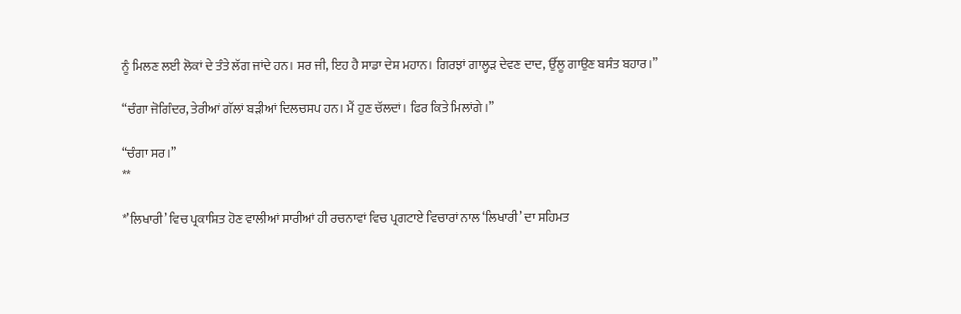ਨੂੰ ਮਿਲਣ ਲਈ ਲੋਕਾਂ ਦੇ ਤੰਤੇ ਲੱਗ ਜਾਂਦੇ ਹਨ। ਸਰ ਜੀ, ਇਹ ਹੈ ਸਾਡਾ ਦੇਸ਼ ਮਹਾਨ। ਗਿਰਝਾਂ ਗਾਲ੍ਹੜ ਦੇਵਣ ਦਾਦ, ਉੱਲੂ ਗਾਉਣ ਬਸੰਤ ਬਹਾਰ।”

“ਚੰਗਾ ਜੋਗਿੰਦਰ, ਤੇਰੀਆਂ ਗੱਲਾਂ ਬੜੀਆਂ ਦਿਲਚਸਪ ਹਨ। ਮੈਂ ਹੁਣ ਚੱਲਦਾਂ। ਫਿਰ ਕਿਤੇ ਮਿਲਾਂਗੇ।”

“ਚੰਗਾ ਸਰ।”
**

*’ਲਿਖਾਰੀ’ ਵਿਚ ਪ੍ਰਕਾਸ਼ਿਤ ਹੋਣ ਵਾਲੀਆਂ ਸਾਰੀਆਂ ਹੀ ਰਚਨਾਵਾਂ ਵਿਚ ਪ੍ਰਗਟਾਏ ਵਿਚਾਰਾਂ ਨਾਲ ‘ਲਿਖਾਰੀ’ ਦਾ ਸਹਿਮਤ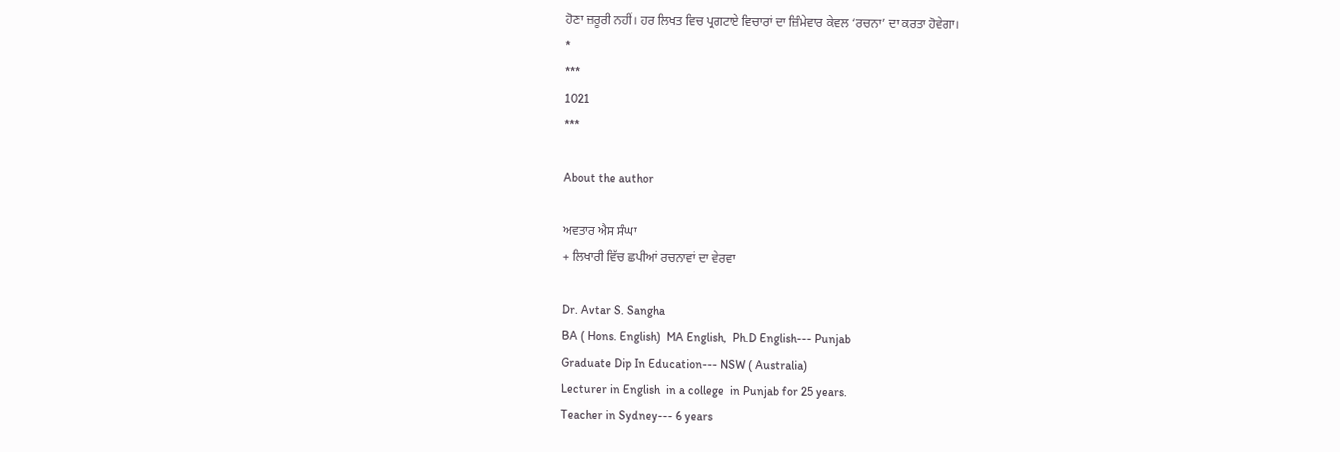ਹੋਣਾ ਜ਼ਰੂਰੀ ਨਹੀਂ। ਹਰ ਲਿਖਤ ਵਿਚ ਪ੍ਰਗਟਾਏ ਵਿਚਾਰਾਂ ਦਾ ਜ਼ਿੰਮੇਵਾਰ ਕੇਵਲ ‘ਰਚਨਾ’ ਦਾ ਕਰਤਾ ਹੋਵੇਗਾ।
*
***
1021
***

About the author

ਅਵਤਾਰ ਐਸ ਸੰਘਾ
+ ਲਿਖਾਰੀ ਵਿੱਚ ਛਪੀਆਂ ਰਚਨਾਵਾਂ ਦਾ ਵੇਰਵਾ

Dr. Avtar S. Sangha
BA ( Hons. English)  MA English,  Ph.D English--- Punjab
Graduate Dip In Education--- NSW ( Australia)
Lecturer in English  in a college  in Punjab for 25 years.
Teacher in Sydney--- 6 years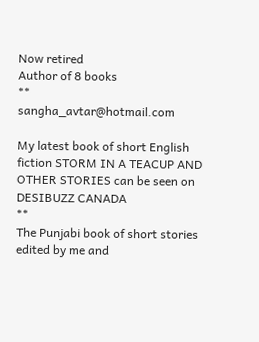Now retired
Author of 8 books
**
sangha_avtar@hotmail.com

My latest book of short English fiction STORM IN A TEACUP AND OTHER STORIES can be seen on
DESIBUZZ CANADA
**
The Punjabi book of short stories  edited by me and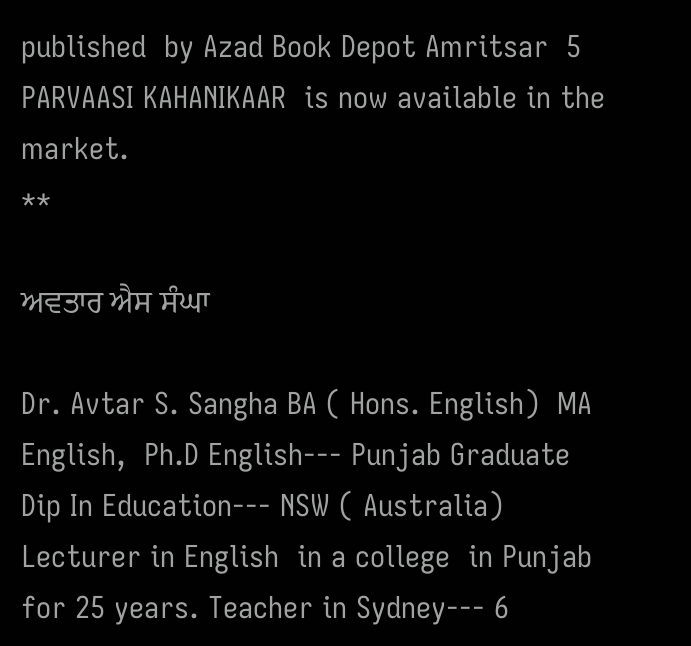published  by Azad Book Depot Amritsar  5 PARVAASI KAHANIKAAR  is now available in the market.
**

ਅਵਤਾਰ ਐਸ ਸੰਘਾ

Dr. Avtar S. Sangha BA ( Hons. English)  MA English,  Ph.D English--- Punjab Graduate Dip In Education--- NSW ( Australia) Lecturer in English  in a college  in Punjab for 25 years. Teacher in Sydney--- 6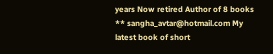years Now retired Author of 8 books ** sangha_avtar@hotmail.com My latest book of short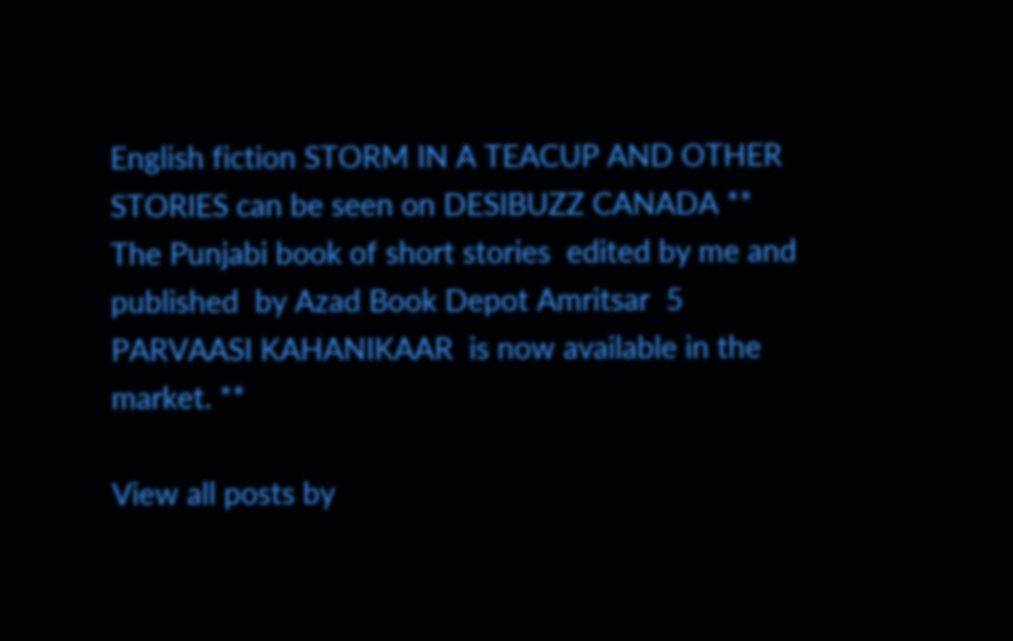English fiction STORM IN A TEACUP AND OTHER STORIES can be seen on DESIBUZZ CANADA ** The Punjabi book of short stories  edited by me and published  by Azad Book Depot Amritsar  5 PARVAASI KAHANIKAAR  is now available in the market. **

View all posts by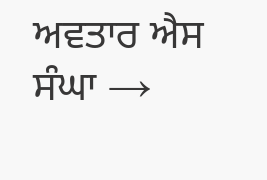ਅਵਤਾਰ ਐਸ ਸੰਘਾ →